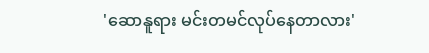'ဆောနူရား မင်းတမင်လုပ်နေတာလား'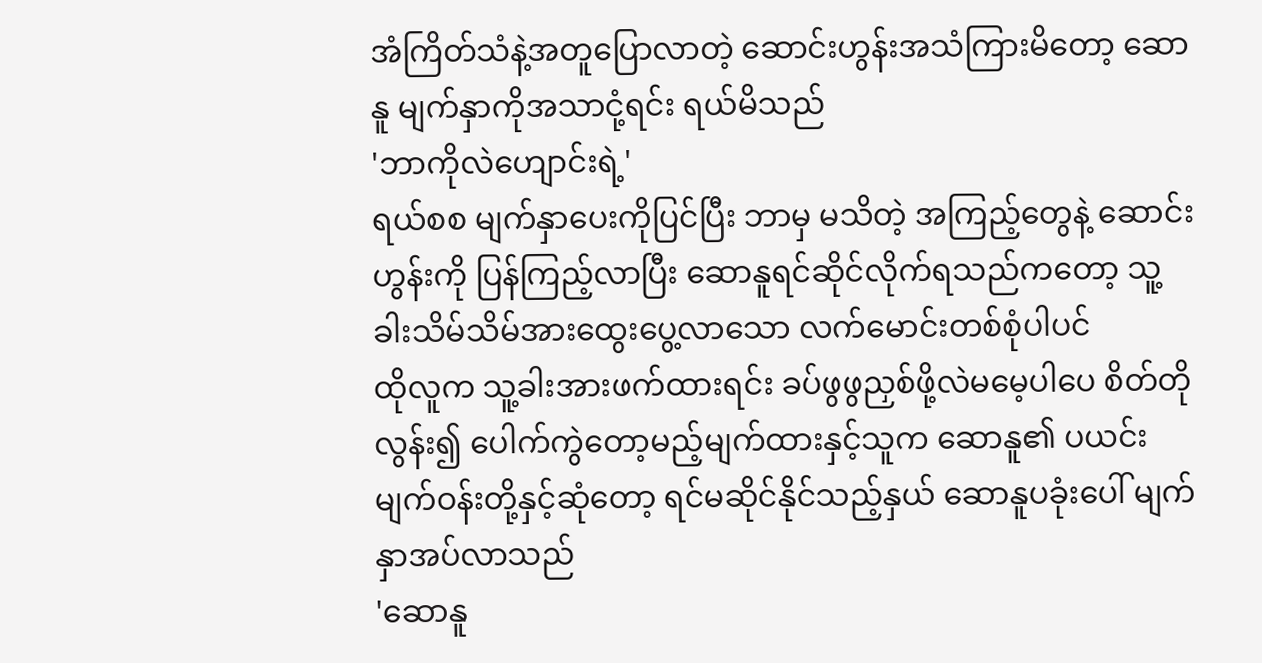အံကြိတ်သံနဲ့အတူပြောလာတဲ့ ဆောင်းဟွန်းအသံကြားမိတော့ ဆောနူ မျက်နှာကိုအသာငုံ့ရင်း ရယ်မိသည်
'ဘာကိုလဲဟျောင်းရဲ့'
ရယ်စစ မျက်နှာပေးကိုပြင်ပြီး ဘာမှ မသိတဲ့ အကြည့်တွေနဲ့ ဆောင်းဟွန်းကို ပြန်ကြည့်လာပြီး ဆောနူရင်ဆိုင်လိုက်ရသည်ကတော့ သူ့ခါးသိမ်သိမ်အားထွေးပွေ့လာသော လက်မောင်းတစ်စုံပါပင်
ထိုလူက သူ့ခါးအားဖက်ထားရင်း ခပ်ဖွဖွညှစ်ဖို့လဲမမေ့ပါပေ စိတ်တိုလွန်း၍ ပေါက်ကွဲတော့မည့်မျက်ထားနှင့်သူက ဆောနူ၏ ပယင်းမျက်ဝန်းတို့နှင့်ဆုံတော့ ရင်မဆိုင်နိုင်သည့်နှယ် ဆောနူပခုံးပေါ် မျက်နှာအပ်လာသည်
'ဆောနူ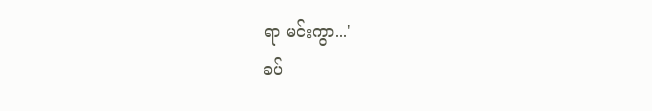ရာ မင်းကွာ...'
ခပ်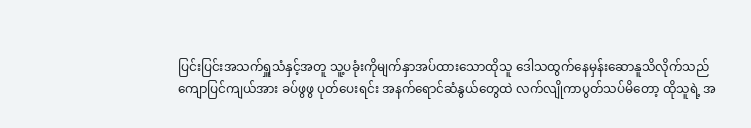ပြင်းပြင်းအသက်ရှူသံနှင့်အတူ သူ့ပခုံးကိုမျက်နှာအပ်ထားသောထိုသူ ဒေါသထွက်နေမှန်းဆောနူသိလိုက်သည်
ကျောပြင်ကျယ်အား ခပ်ဖွဖွ ပုတ်ပေးရင်း အနက်ရောင်ဆံနွယ်တွေထဲ လက်လျိုကာပွတ်သပ်မိတော့ ထိုသူရဲ့ အ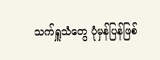သက်ရှူသံတွေ ပုံမှန်ပြန်ဖြစ်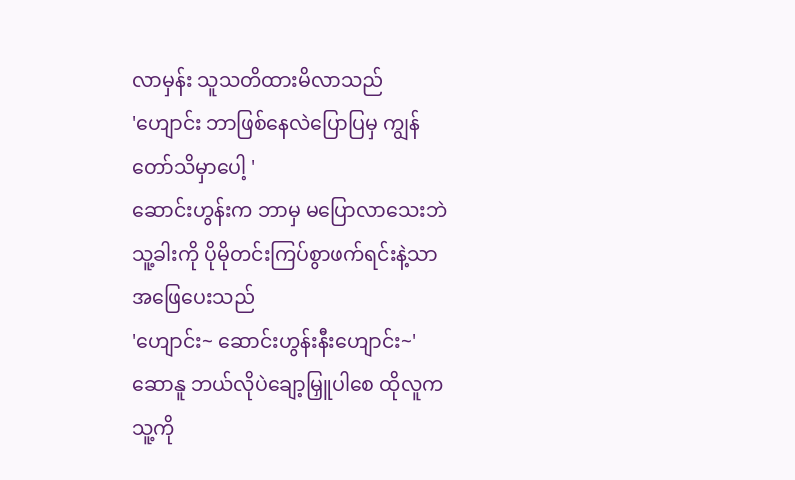လာမှန်း သူသတိထားမိလာသည်
'ဟျောင်း ဘာဖြစ်နေလဲပြောပြမှ ကျွန်တော်သိမှာပေါ့ '
ဆောင်းဟွန်းက ဘာမှ မပြောလာသေးဘဲ သူ့ခါးကို ပိုမိုတင်းကြပ်စွာဖက်ရင်းနဲ့သာ အဖြေပေးသည်
'ဟျောင်း~ ဆောင်းဟွန်းနီးဟျောင်း~'
ဆောနူ ဘယ်လိုပဲချော့မြှူပါစေ ထိုလူက သူ့ကို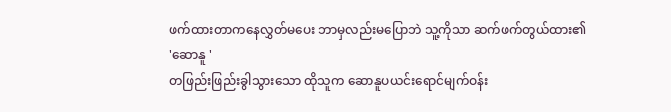ဖက်ထားတာကနေလွှတ်မပေး ဘာမှလည်းမပြောဘဲ သူ့ကိုသာ ဆက်ဖက်တွယ်ထား၏
'ဆောနူ '
တဖြည်းဖြည်းခွါသွားသော ထိုသူက ဆောနူပယင်းရောင်မျက်ဝန်း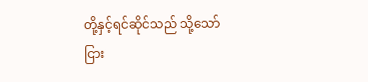တို့နှင့်ရင်ဆိုင်သည် သို့သော်ငြား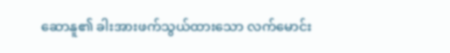ဆောနူ၏ ခါးအားဖက်သွယ်ထားသော လက်မောင်း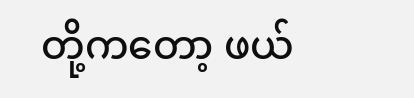တို့ကတော့ ဖယ်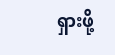ရှားဖို့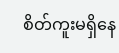စိတ်ကူးမရှိနေ